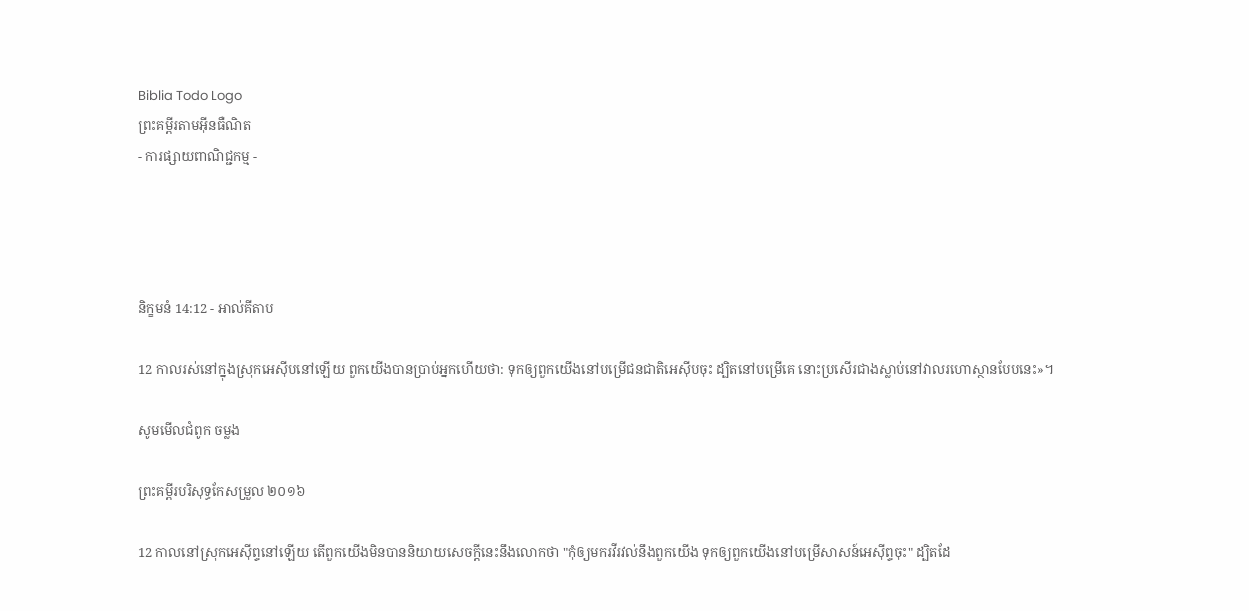Biblia Todo Logo
ព្រះគម្ពីរតាមអ៊ីនធឺណិត
- ការផ្សាយពាណិជ្ជកម្ម -




និក្ខមនំ 14:12 - អាល់គីតាប

12 កាលរស់នៅក្នុងស្រុកអេស៊ីបនៅឡើយ ពួកយើងបានប្រាប់អ្នកហើយថា: ទុកឲ្យពួកយើងនៅបម្រើជន‌ជាតិអេស៊ីបចុះ ដ្បិតនៅបម្រើគេ នោះប្រសើរជាងស្លាប់នៅវាលរហោ‌ស្ថានបែបនេះ»។

សូមមើលជំពូក ចម្លង

ព្រះគម្ពីរបរិសុទ្ធកែសម្រួល ២០១៦

12 កាលនៅស្រុកអេស៊ីព្ទនៅឡើយ តើពួកយើងមិនបាននិយាយសេចក្ដីនេះនឹងលោកថា "កុំឲ្យមករវី‌រវល់នឹងពួកយើង ទុកឲ្យពួកយើងនៅបម្រើសាសន៍អេស៊ីព្ទចុះ" ដ្បិតដែ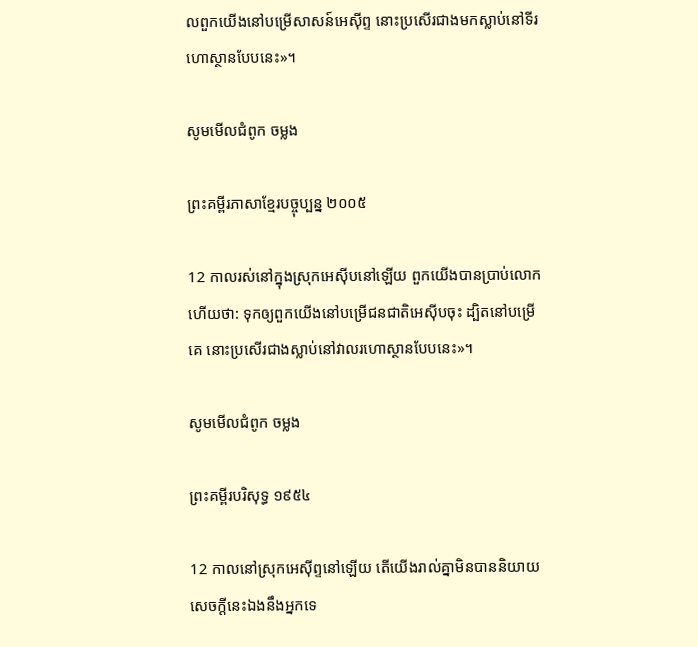លពួកយើងនៅបម្រើសាសន៍អេស៊ីព្ទ នោះប្រសើរជាងមកស្លាប់នៅទីរហោ‌ស្ថានបែបនេះ»។

សូមមើលជំពូក ចម្លង

ព្រះគម្ពីរភាសាខ្មែរបច្ចុប្បន្ន ២០០៥

12 កាលរស់នៅក្នុងស្រុកអេស៊ីបនៅឡើយ ពួកយើងបានប្រាប់លោកហើយថា: ទុកឲ្យពួកយើងនៅបម្រើជន‌ជាតិអេស៊ីបចុះ ដ្បិតនៅបម្រើគេ នោះប្រសើរជាងស្លាប់នៅវាលរហោ‌ស្ថានបែបនេះ»។

សូមមើលជំពូក ចម្លង

ព្រះគម្ពីរបរិសុទ្ធ ១៩៥៤

12 កាលនៅស្រុកអេស៊ីព្ទនៅឡើយ តើយើងរាល់គ្នាមិនបាននិយាយសេចក្ដីនេះឯងនឹងអ្នកទេ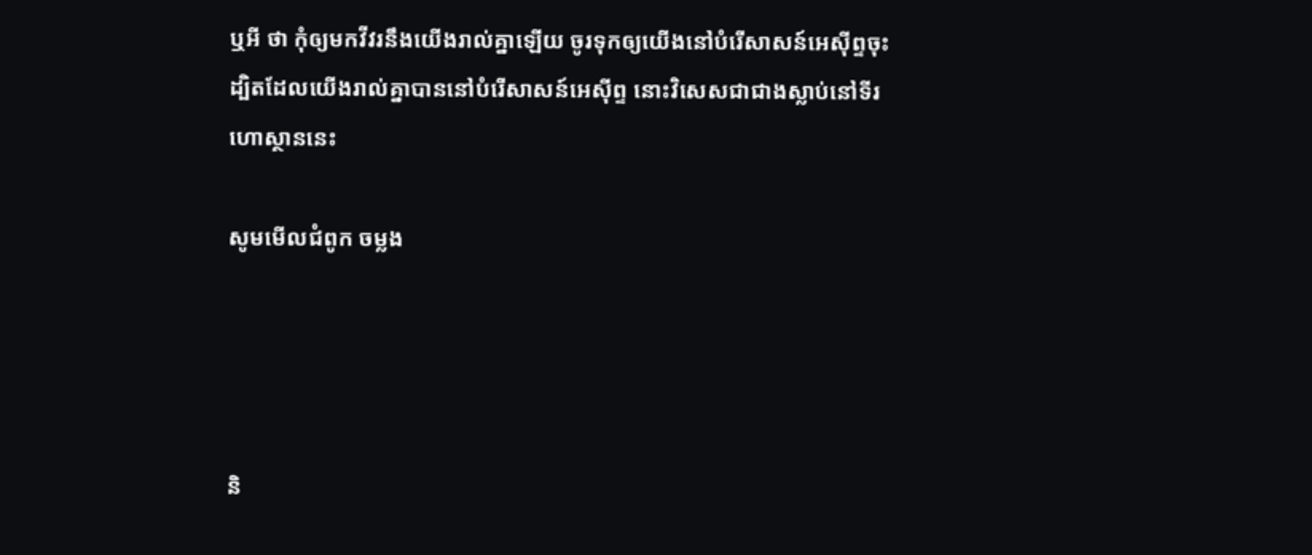ឬអី ថា កុំឲ្យមកវីវរនឹងយើងរាល់គ្នាឡើយ ចូរទុកឲ្យយើងនៅបំរើសាសន៍អេស៊ីព្ទចុះ ដ្បិតដែលយើងរាល់គ្នាបាននៅបំរើសាសន៍អេស៊ីព្ទ នោះវិសេសជាជាងស្លាប់នៅទីរហោ‌ស្ថាននេះ

សូមមើលជំពូក ចម្លង




និ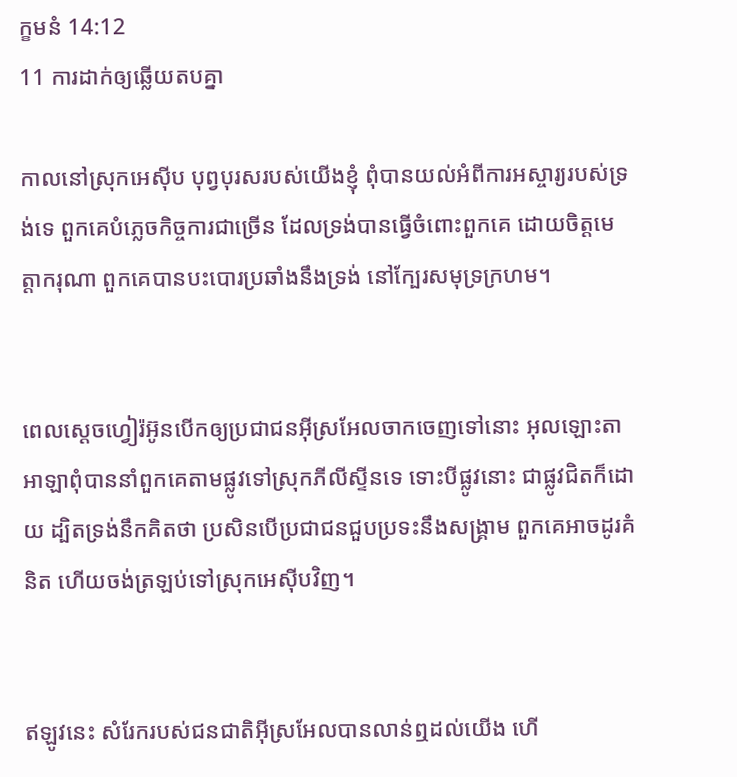ក្ខមនំ 14:12
11 ការដាក់ឲ្យឆ្លើយតបគ្នា

កាលនៅស្រុកអេស៊ីប បុព្វបុរសរបស់យើងខ្ញុំ ពុំបានយល់អំពីការអស្ចារ្យរបស់ទ្រង់ទេ ពួកគេបំភ្លេចកិច្ចការជាច្រើន ដែលទ្រង់បានធ្វើចំពោះពួកគេ ដោយចិត្តមេត្តា‌ករុណា ពួកគេបានបះ‌បោរប្រឆាំងនឹងទ្រង់ នៅក្បែរសមុទ្រក្រហម។


ពេលស្តេចហ្វៀរ៉អ៊ូនបើកឲ្យប្រជា‌ជនអ៊ីស្រ‌អែលចាកចេញទៅនោះ អុលឡោះ‌តាអាឡាពុំបាននាំពួកគេតាមផ្លូវទៅស្រុកភីលី‌ស្ទីនទេ ទោះបីផ្លូវនោះ ជាផ្លូវជិតក៏ដោយ ដ្បិតទ្រង់នឹកគិតថា ប្រសិនបើប្រជា‌ជនជួបប្រទះនឹងសង្គ្រាម ពួកគេអាចដូរគំនិត ហើយចង់ត្រឡប់ទៅស្រុកអេស៊ីបវិញ។


ឥឡូវនេះ សំរែករបស់ជន‌ជាតិអ៊ីស្រ‌អែលបានលាន់ឮដល់យើង ហើ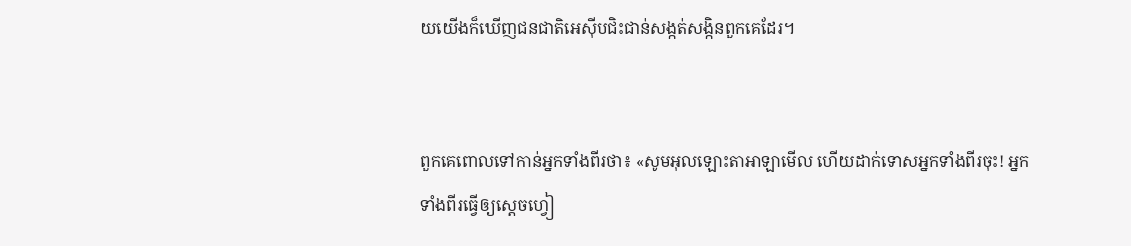យយើងក៏ឃើញជន‌ជាតិអេស៊ីបជិះជាន់សង្កត់សង្កិនពួកគេដែរ។


ពួកគេពោលទៅកាន់អ្នកទាំងពីរថា៖ «សូមអុលឡោះ‌តាអាឡាមើល ហើយដាក់ទោសអ្នកទាំងពីរចុះ! អ្នកទាំងពីរធ្វើឲ្យស្តេចហ្វៀ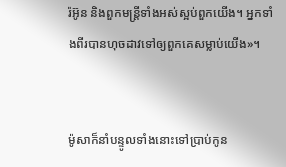រ៉អ៊ូន និងពួកមន្ត្រីទាំងអស់ស្អប់ពួកយើង។ អ្នកទាំងពីរបានហុចដាវទៅឲ្យពួកគេសម្លាប់យើង»។


ម៉ូសាក៏នាំបន្ទូលទាំងនោះទៅប្រាប់កូន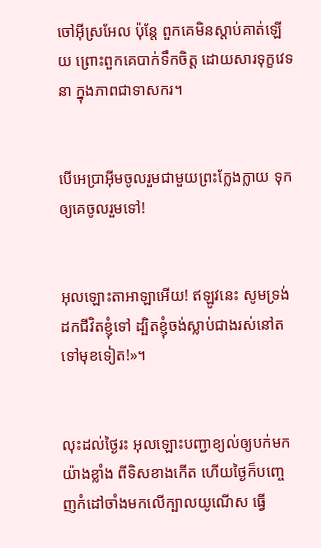ចៅអ៊ីស្រ‌អែល ប៉ុន្តែ ពួកគេមិនស្តាប់គាត់ឡើយ ព្រោះពួកគេបាក់ទឹកចិត្ត ដោយសារទុក្ខវេទនា ក្នុងភាពជាទាសករ។


បើអេប្រាអ៊ីមចូលរួមជាមួយព្រះក្លែង‌ក្លាយ ទុកឲ្យគេចូលរួមទៅ!


អុលឡោះ‌តាអាឡាអើយ! ឥឡូវនេះ សូមទ្រង់ដកជីវិតខ្ញុំទៅ ដ្បិតខ្ញុំចង់ស្លាប់ជាងរស់នៅតទៅមុខទៀត!»។


លុះដល់ថ្ងៃរះ អុលឡោះបញ្ជាខ្យល់ឲ្យបក់មកយ៉ាងខ្លាំង ពីទិសខាងកើត ហើយថ្ងៃក៏បញ្ចេញកំដៅចាំងមកលើក្បាលយូណើស ធ្វើ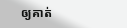ឲ្យគាត់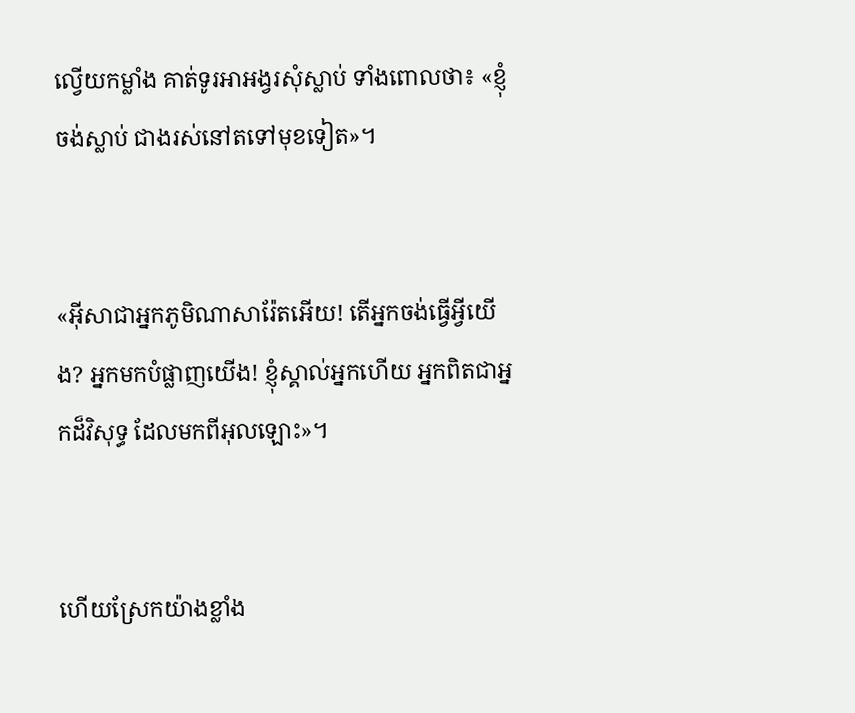ល្វើយកម្លាំង គាត់ទូរអា‌អង្វរសុំស្លាប់ ទាំងពោលថា៖ «ខ្ញុំចង់ស្លាប់ ជាងរស់នៅតទៅមុខទៀត»។


«អ៊ីសាជាអ្នកភូមិណាសា‌រ៉ែតអើយ! តើអ្នកចង់ធ្វើអ្វីយើង? អ្នកមកបំផ្លាញយើង! ខ្ញុំស្គាល់អ្នកហើយ អ្នកពិតជាអ្នកដ៏វិសុទ្ធ ដែលមកពីអុលឡោះ»។


ហើយស្រែកយ៉ាងខ្លាំង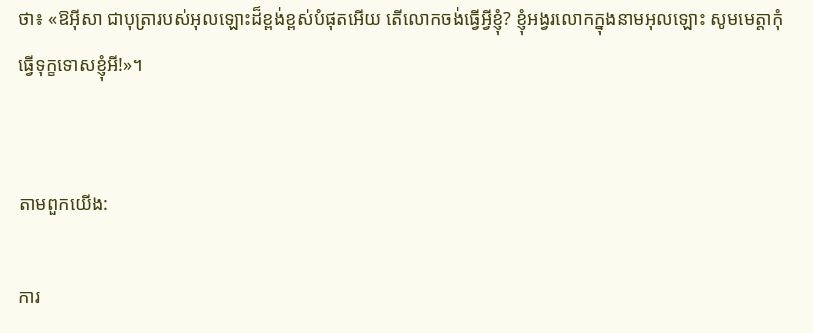ថា៖ «ឱអ៊ីសា ជាបុត្រារបស់អុលឡោះដ៏ខ្ពង់‌ខ្ពស់បំផុតអើយ តើលោកចង់ធ្វើអ្វីខ្ញុំ? ខ្ញុំអង្វរលោកក្នុងនាមអុលឡោះ សូមមេត្ដាកុំធ្វើទុក្ខទោសខ្ញុំអី!»។


តាមពួកយើង:

ការ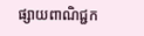ផ្សាយពាណិជ្ជក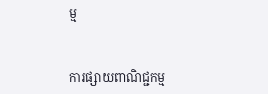ម្ម


ការផ្សាយពាណិជ្ជកម្ម